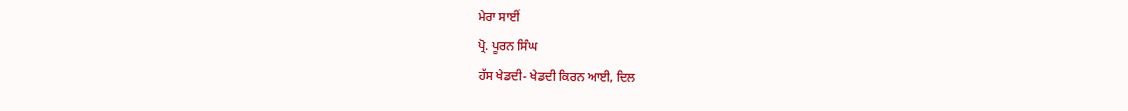ਮੇਰਾ ਸਾਈਂ
ਪ੍ਰੋ. ਪੂਰਨ ਸਿੰਘ
ਹੱਸ ਖੇਡਦੀ- ਖੇਡਦੀ ਕਿਰਨ ਆਈ, ਦਿਲ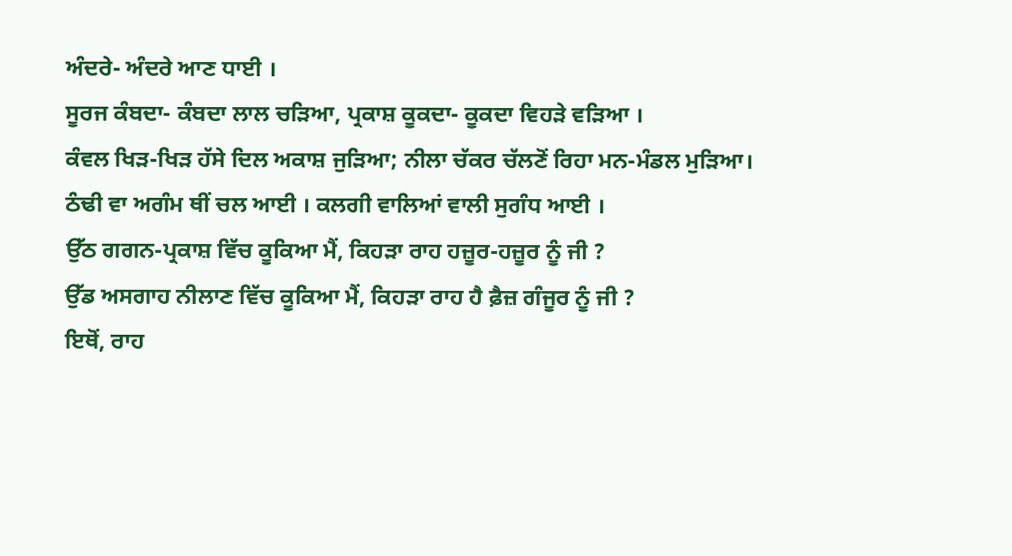ਅੰਦਰੇ- ਅੰਦਰੇ ਆਣ ਧਾਈ ।
ਸੂਰਜ ਕੰਬਦਾ- ਕੰਬਦਾ ਲਾਲ ਚੜਿਆ, ਪ੍ਰਕਾਸ਼ ਕੂਕਦਾ- ਕੂਕਦਾ ਵਿਹੜੇ ਵੜਿਆ ।
ਕੰਵਲ ਖਿੜ-ਖਿੜ ਹੱਸੇ ਦਿਲ ਅਕਾਸ਼ ਜੁੜਿਆ; ਨੀਲਾ ਚੱਕਰ ਚੱਲਣੋਂ ਰਿਹਾ ਮਨ-ਮੰਡਲ ਮੁੜਿਆ।
ਠੰਢੀ ਵਾ ਅਗੰਮ ਥੀਂ ਚਲ ਆਈ । ਕਲਗੀ ਵਾਲਿਆਂ ਵਾਲੀ ਸੁਗੰਧ ਆਈ ।
ਉੱਠ ਗਗਨ-ਪ੍ਰਕਾਸ਼ ਵਿੱਚ ਕੂਕਿਆ ਮੈਂ, ਕਿਹੜਾ ਰਾਹ ਹਜ਼ੂਰ-ਹਜ਼ੂਰ ਨੂੰ ਜੀ ?
ਉੱਡ ਅਸਗਾਹ ਨੀਲਾਣ ਵਿੱਚ ਕੂਕਿਆ ਮੈਂ, ਕਿਹੜਾ ਰਾਹ ਹੈ ਫ਼ੈਜ਼ ਗੰਜੂਰ ਨੂੰ ਜੀ ?
ਇਥੋਂ, ਰਾਹ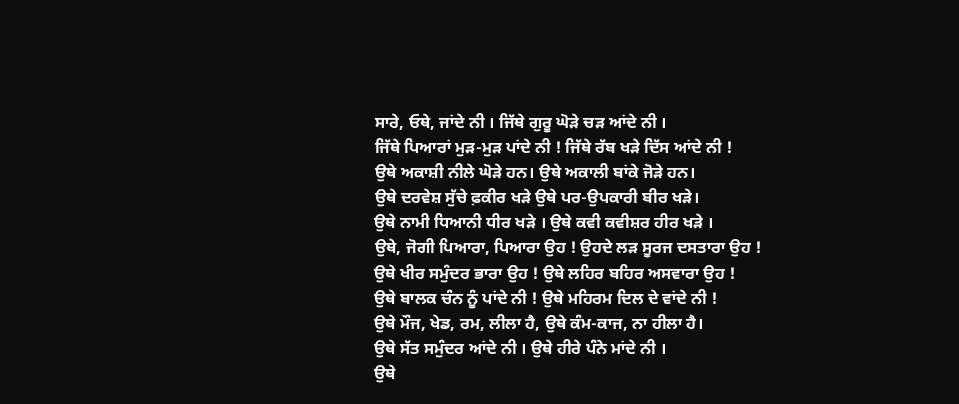ਸਾਰੇ, ਓਥੇ, ਜਾਂਦੇ ਨੀ । ਜਿੱਥੇ ਗੁਰੂ ਘੋੜੇ ਚੜ ਆਂਦੇ ਨੀ ।
ਜਿੱਥੇ ਪਿਆਰਾਂ ਮੁੜ-ਮੁੜ ਪਾਂਦੇ ਨੀ ! ਜਿੱਥੇ ਰੱਬ ਖੜੇ ਦਿੱਸ ਆਂਦੇ ਨੀ !
ਉਥੇ ਅਕਾਸ਼ੀ ਨੀਲੇ ਘੋੜੇ ਹਨ। ਉਥੇ ਅਕਾਲੀ ਬਾਂਕੇ ਜੋੜੇ ਹਨ।
ਉਥੇ ਦਰਵੇਸ਼ ਸੁੱਚੇ ਫ਼ਕੀਰ ਖੜੇ ਉਥੇ ਪਰ-ਉਪਕਾਰੀ ਬੀਰ ਖੜੇ।
ਉਥੇ ਨਾਮੀ ਧਿਆਨੀ ਧੀਰ ਖੜੇ । ਉਥੇ ਕਵੀ ਕਵੀਸ਼ਰ ਹੀਰ ਖੜੇ ।
ਉਥੇ, ਜੋਗੀ ਪਿਆਰਾ, ਪਿਆਰਾ ਉਹ ! ਉਹਦੇ ਲੜ ਸੂਰਜ ਦਸਤਾਰਾ ਉਹ !
ਉਥੇ ਖੀਰ ਸਮੁੰਦਰ ਭਾਰਾ ਉਹ ! ਉਥੇ ਲਹਿਰ ਬਹਿਰ ਅਸਵਾਰਾ ਉਹ !
ਉਥੇ ਬਾਲਕ ਚੰਨ ਨੂੰ ਪਾਂਦੇ ਨੀ ! ਉਥੇ ਮਹਿਰਮ ਦਿਲ ਦੇ ਵਾਂਦੇ ਨੀ !
ਉਥੇ ਮੌਜ, ਖੇਡ, ਰਮ, ਲੀਲਾ ਹੈ, ਉਥੇ ਕੰਮ-ਕਾਜ, ਨਾ ਹੀਲਾ ਹੈ।
ਉਥੇ ਸੱਤ ਸਮੁੰਦਰ ਆਂਦੇ ਨੀ । ਉਥੇ ਹੀਰੇ ਪੰਨੇ ਮਾਂਦੇ ਨੀ ।
ਉਥੇ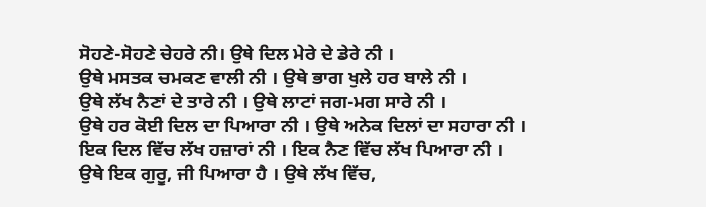ਸੋਹਣੇ-ਸੋਹਣੇ ਚੇਹਰੇ ਨੀ। ਉਥੇ ਦਿਲ ਮੇਰੇ ਦੇ ਡੇਰੇ ਨੀ ।
ਉਥੇ ਮਸਤਕ ਚਮਕਣ ਵਾਲੀ ਨੀ । ਉਥੇ ਭਾਗ ਖੁਲੇ ਹਰ ਬਾਲੇ ਨੀ ।
ਉਥੇ ਲੱਖ ਨੈਣਾਂ ਦੇ ਤਾਰੇ ਨੀ । ਉਥੇ ਲਾਟਾਂ ਜਗ-ਮਗ ਸਾਰੇ ਨੀ ।
ਉਥੇ ਹਰ ਕੋਈ ਦਿਲ ਦਾ ਪਿਆਰਾ ਨੀ । ਉਥੇ ਅਨੇਕ ਦਿਲਾਂ ਦਾ ਸਹਾਰਾ ਨੀ ।
ਇਕ ਦਿਲ ਵਿੱਚ ਲੱਖ ਹਜ਼ਾਰਾਂ ਨੀ । ਇਕ ਨੈਣ ਵਿੱਚ ਲੱਖ ਪਿਆਰਾ ਨੀ ।
ਉਥੇ ਇਕ ਗੁਰੂ, ਜੀ ਪਿਆਰਾ ਹੈ । ਉਥੇ ਲੱਖ ਵਿੱਚ,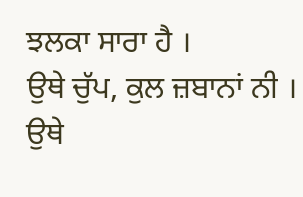ਝਲਕਾ ਸਾਰਾ ਹੈ ।
ਉਥੇ ਚੁੱਪ, ਕੁਲ ਜ਼ਬਾਨਾਂ ਨੀ । ਉਥੇ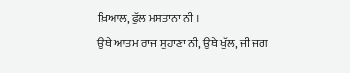ਖ਼ਿਆਲ, ਫੁੱਲ ਮਸਤਾਨਾ ਨੀ ।
ਉਥੇ ਆਤਮ ਰਾਜ ਸੁਹਾਣਾ ਨੀ, ਉਥੇ ਖੁੱਲ, ਜੀ ਜਗ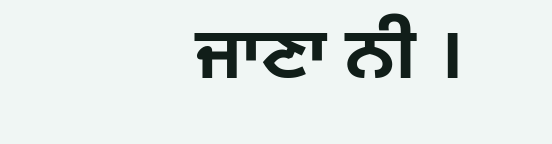ਜਾਣਾ ਨੀ ।